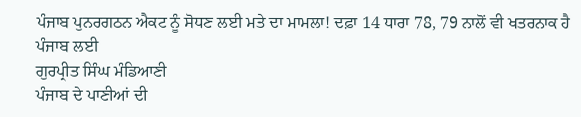ਪੰਜਾਬ ਪੁਨਰਗਠਨ ਐਕਟ ਨੂੰ ਸੋਧਣ ਲਈ ਮਤੇ ਦਾ ਮਾਮਲਾ! ਦਫ਼ਾ 14 ਧਾਰਾ 78, 79 ਨਾਲੋਂ ਵੀ ਖਤਰਨਾਕ ਹੈ ਪੰਜਾਬ ਲਈ
ਗੁਰਪ੍ਰੀਤ ਸਿੰਘ ਮੰਡਿਆਣੀ
ਪੰਜਾਬ ਦੇ ਪਾਣੀਆਂ ਦੀ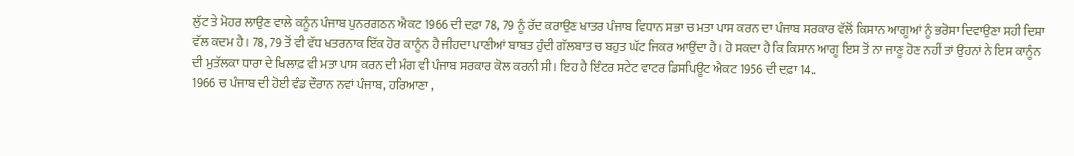ਲੁੱਟ ਤੇ ਮੋਹਰ ਲਾਉਣ ਵਾਲੇ ਕਨੂੰਨ ਪੰਜਾਬ ਪੁਨਰਗਠਨ ਐਕਟ 1966 ਦੀ ਦਫ਼ਾ 78, 79 ਨੂੰ ਰੱਦ ਕਰਾਉਣ ਖਾਤਰ ਪੰਜਾਬ ਵਿਧਾਨ ਸਭਾ ਚ ਮਤਾ ਪਾਸ ਕਰਨ ਦਾ ਪੰਜਾਬ ਸਰਕਾਰ ਵੱਲੋਂ ਕਿਸਾਨ ਆਗੂਆਂ ਨੂੰ ਭਰੋਸਾ ਦਿਵਾਉਣਾ ਸਹੀ ਦਿਸ਼ਾ ਵੱਲ ਕਦਮ ਹੈ। 78, 79 ਤੋਂ ਵੀ ਵੱਧ ਖਤਰਨਾਕ ਇੱਕ ਹੋਰ ਕਾਨੂੰਨ ਹੈ ਜੀਹਦਾ ਪਾਣੀਆਂ ਬਾਬਤ ਹੁੰਦੀ ਗੱਲਬਾਤ ਚ ਬਹੁਤ ਘੱਟ ਜਿਕਰ ਆਉਂਦਾ ਹੈ। ਹੋ ਸਕਦਾ ਹੈ ਕਿ ਕਿਸਾਨ ਆਗੂ ਇਸ ਤੋਂ ਨਾ ਜਾਣੂ ਹੋਣ ਨਹੀਂ ਤਾਂ ਉਹਨਾਂ ਨੇ ਇਸ ਕਾਨੂੰਨ ਦੀ ਮੁਤੱਲਕਾ ਧਾਰਾ ਦੇ ਖਿਲਾਫ਼ ਵੀ ਮਤਾ ਪਾਸ ਕਰਨ ਦੀ ਮੰਗ ਵੀ ਪੰਜਾਬ ਸਰਕਾਰ ਕੋਲ ਕਰਨੀ ਸੀ। ਇਹ ਹੈ ਇੰਟਰ ਸਟੇਟ ਵਾਟਰ ਡਿਸਪਿਊਟ ਐਕਟ 1956 ਦੀ ਦਫ਼ਾ 14..
1966 ਚ ਪੰਜਾਬ ਦੀ ਹੋਈ ਵੰਡ ਦੌਰਾਨ ਨਵਾਂ ਪੰਜਾਬ, ਹਰਿਆਣਾ ,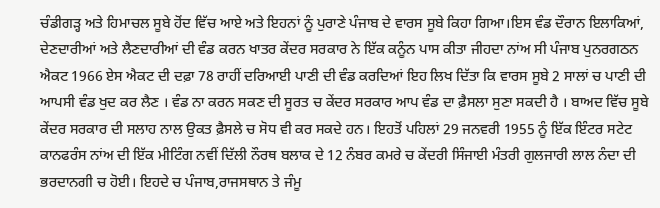ਚੰਡੀਗੜ੍ਹ ਅਤੇ ਹਿਮਾਚਲ ਸੂਬੇ ਹੋਂਦ ਵਿੱਚ ਆਏ ਅਤੇ ਇਹਨਾਂ ਨੂੰ ਪੁਰਾਣੇ ਪੰਜਾਬ ਦੇ ਵਾਰਸ ਸੂਬੇ ਕਿਹਾ ਗਿਆ।ਇਸ ਵੰਡ ਦੌਰਾਨ ਇਲਾਕਿਆਂ, ਦੇਣਦਾਰੀਆਂ ਅਤੇ ਲੈਣਦਾਰੀਆਂ ਦੀ ਵੰਡ ਕਰਨ ਖਾਤਰ ਕੇਂਦਰ ਸਰਕਾਰ ਨੇ ਇੱਕ ਕਨੂੰਨ ਪਾਸ ਕੀਤਾ ਜੀਹਦਾ ਨਾਂਅ ਸੀ ਪੰਜਾਬ ਪੁਨਰਗਠਨ ਐਕਟ 1966 ਏਸ ਐਕਟ ਦੀ ਦਫ਼ਾ 78 ਰਾਹੀਂ ਦਰਿਆਈ ਪਾਣੀ ਦੀ ਵੰਡ ਕਰਦਿਆਂ ਇਹ ਲਿਖ ਦਿੱਤਾ ਕਿ ਵਾਰਸ ਸੂਬੇ 2 ਸਾਲਾਂ ਚ ਪਾਣੀ ਦੀ ਆਪਸੀ ਵੰਡ ਖੁਦ ਕਰ ਲੈਣ । ਵੰਡ ਨਾ ਕਰਨ ਸਕਣ ਦੀ ਸੂਰਤ ਚ ਕੇਂਦਰ ਸਰਕਾਰ ਆਪ ਵੰਡ ਦਾ ਫ਼ੈਸਲਾ ਸੁਣਾ ਸਕਦੀ ਹੈ । ਬਾਅਦ ਵਿੱਚ ਸੂਬੇ ਕੇਂਦਰ ਸਰਕਾਰ ਦੀ ਸਲਾਹ ਨਾਲ ਉਕਤ ਫ਼ੈਸਲੇ ਚ ਸੋਧ ਵੀ ਕਰ ਸਕਦੇ ਹਨ। ਇਹਤੋਂ ਪਹਿਲਾਂ 29 ਜਨਵਰੀ 1955 ਨੂੰ ਇੱਕ ਇੰਟਰ ਸਟੇਟ ਕਾਨਫਰੰਸ ਨਾਂਅ ਦੀ ਇੱਕ ਮੀਟਿੰਗ ਨਵੀਂ ਦਿੱਲੀ ਨੌਰਥ ਬਲਾਕ ਦੇ 12 ਨੰਬਰ ਕਮਰੇ ਚ ਕੇਂਦਰੀ ਸਿੰਜਾਈ ਮੰਤਰੀ ਗੁਲਜਾਰੀ ਲਾਲ ਨੰਦਾ ਦੀ ਭਰਦਾਨਗੀ ਚ ਹੋਈ। ਇਹਦੇ ਚ ਪੰਜਾਬ,ਰਾਜਸਥਾਨ ਤੇ ਜੰਮੂ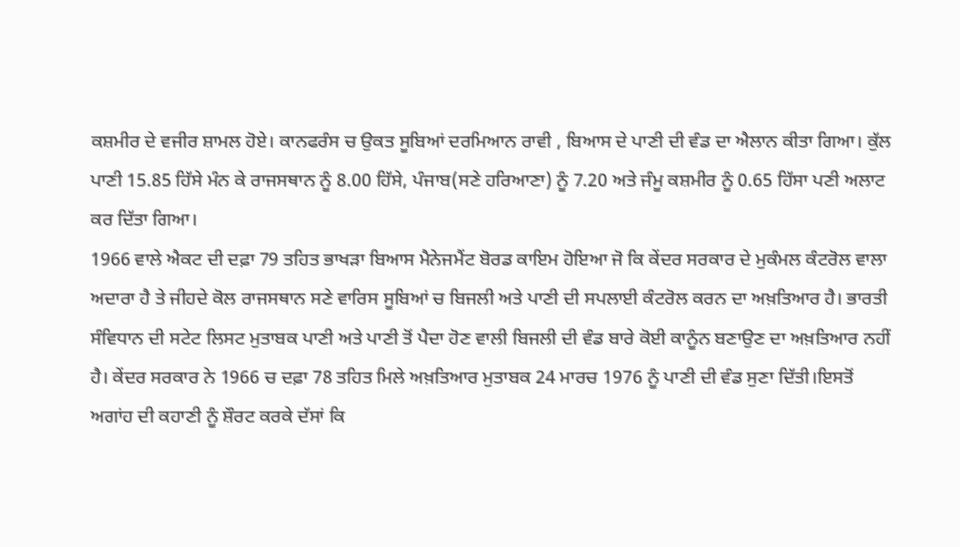ਕਸ਼ਮੀਰ ਦੇ ਵਜੀਰ ਸ਼ਾਮਲ ਹੋਏ। ਕਾਨਫਰੰਸ ਚ ਉਕਤ ਸੂਬਿਆਂ ਦਰਮਿਆਨ ਰਾਵੀ , ਬਿਆਸ ਦੇ ਪਾਣੀ ਦੀ ਵੰਡ ਦਾ ਐਲਾਨ ਕੀਤਾ ਗਿਆ। ਕੁੱਲ ਪਾਣੀ 15.85 ਹਿੱਸੇ ਮੰਨ ਕੇ ਰਾਜਸਥਾਨ ਨੂੰ 8.00 ਹਿੱਸੇ, ਪੰਜਾਬ(ਸਣੇ ਹਰਿਆਣਾ) ਨੂੰ 7.20 ਅਤੇ ਜੰਮੂ ਕਸ਼ਮੀਰ ਨੂੰ 0.65 ਹਿੱਸਾ ਪਣੀ ਅਲਾਟ ਕਰ ਦਿੱਤਾ ਗਿਆ।
1966 ਵਾਲੇ ਐਕਟ ਦੀ ਦਫ਼ਾ 79 ਤਹਿਤ ਭਾਖੜਾ ਬਿਆਸ ਮੈਨੇਜਮੈਂਟ ਬੋਰਡ ਕਾਇਮ ਹੋਇਆ ਜੋ ਕਿ ਕੇਂਦਰ ਸਰਕਾਰ ਦੇ ਮੁਕੰਮਲ ਕੰਟਰੋਲ ਵਾਲਾ ਅਦਾਰਾ ਹੈ ਤੇ ਜੀਹਦੇ ਕੋਲ ਰਾਜਸਥਾਨ ਸਣੇ ਵਾਰਿਸ ਸੂਬਿਆਂ ਚ ਬਿਜਲੀ ਅਤੇ ਪਾਣੀ ਦੀ ਸਪਲਾਈ ਕੰਟਰੋਲ ਕਰਨ ਦਾ ਅਖ਼ਤਿਆਰ ਹੈ। ਭਾਰਤੀ ਸੰਵਿਧਾਨ ਦੀ ਸਟੇਟ ਲਿਸਟ ਮੁਤਾਬਕ ਪਾਣੀ ਅਤੇ ਪਾਣੀ ਤੋਂ ਪੈਦਾ ਹੋਣ ਵਾਲੀ ਬਿਜਲੀ ਦੀ ਵੰਡ ਬਾਰੇ ਕੋਈ ਕਾਨੂੰਨ ਬਣਾਉਣ ਦਾ ਅਖ਼ਤਿਆਰ ਨਹੀਂ ਹੈ। ਕੇਂਦਰ ਸਰਕਾਰ ਨੇ 1966 ਚ ਦਫ਼ਾ 78 ਤਹਿਤ ਮਿਲੇ ਅਖ਼ਤਿਆਰ ਮੁਤਾਬਕ 24 ਮਾਰਚ 1976 ਨੂੰ ਪਾਣੀ ਦੀ ਵੰਡ ਸੁਣਾ ਦਿੱਤੀ।ਇਸਤੋਂ ਅਗਾਂਹ ਦੀ ਕਹਾਣੀ ਨੂੰ ਸ਼ੌਰਟ ਕਰਕੇ ਦੱਸਾਂ ਕਿ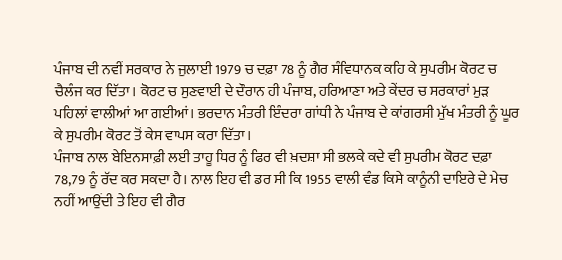ਪੰਜਾਬ ਦੀ ਨਵੀਂ ਸਰਕਾਰ ਨੇ ਜੁਲਾਈ 1979 ਚ ਦਫ਼ਾ 78 ਨੂੰ ਗੈਰ ਸੰਵਿਧਾਨਕ ਕਹਿ ਕੇ ਸੁਪਰੀਮ ਕੋਰਟ ਚ ਚੈਲੰਜ ਕਰ ਦਿੱਤਾ। ਕੋਰਟ ਚ ਸੁਣਵਾਈ ਦੇ ਦੌਰਾਨ ਹੀ ਪੰਜਾਬ, ਹਰਿਆਣਾ ਅਤੇ ਕੇਂਦਰ ਚ ਸਰਕਾਰਾਂ ਮੁੜ ਪਹਿਲਾਂ ਵਾਲੀਆਂ ਆ ਗਈਆਂ। ਭਰਦਾਨ ਮੰਤਰੀ ਇੰਦਰਾ ਗਾਂਧੀ ਨੇ ਪੰਜਾਬ ਦੇ ਕਾਂਗਰਸੀ ਮੁੱਖ ਮੰਤਰੀ ਨੂੰ ਘੂਰ ਕੇ ਸੁਪਰੀਮ ਕੋਰਟ ਤੋਂ ਕੇਸ ਵਾਪਸ ਕਰਾ ਦਿੱਤਾ।
ਪੰਜਾਬ ਨਾਲ ਬੇਇਨਸਾਫ਼ੀ ਲਈ ਤਾਹੂ ਧਿਰ ਨੂੰ ਫਿਰ ਵੀ ਖ਼ਦਸ਼ਾ ਸੀ ਭਲਕੇ ਕਦੇ ਵੀ ਸੁਪਰੀਮ ਕੋਰਟ ਦਫ਼ਾ 78,79 ਨੂੰ ਰੱਦ ਕਰ ਸਕਦਾ ਹੈ। ਨਾਲ ਇਹ ਵੀ ਡਰ ਸੀ ਕਿ 1955 ਵਾਲੀ ਵੰਡ ਕਿਸੇ ਕਾਨੂੰਨੀ ਦਾਇਰੇ ਦੇ ਮੇਚ ਨਹੀਂ ਆਉਂਦੀ ਤੇ ਇਹ ਵੀ ਗੈਰ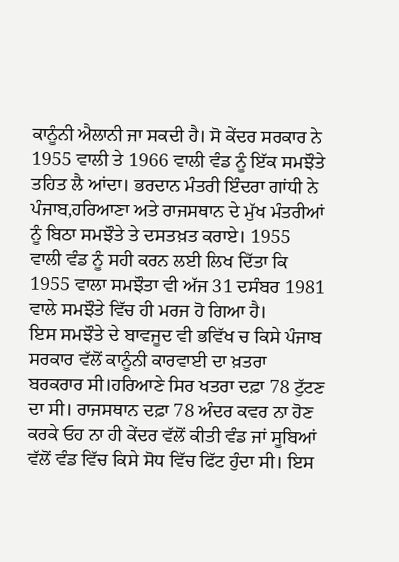ਕਾਨੂੰਨੀ ਐਲਾਨੀ ਜਾ ਸਕਦੀ ਹੈ। ਸੋ ਕੇਂਦਰ ਸਰਕਾਰ ਨੇ 1955 ਵਾਲੀ ਤੇ 1966 ਵਾਲੀ ਵੰਡ ਨੂੰ ਇੱਕ ਸਮਝੌਤੇ ਤਹਿਤ ਲੈ ਆਂਦਾ। ਭਰਦਾਨ ਮੰਤਰੀ ਇੰਦਰਾ ਗਾਂਧੀ ਨੇ ਪੰਜਾਬ,ਹਰਿਆਣਾ ਅਤੇ ਰਾਜਸਥਾਨ ਦੇ ਮੁੱਖ ਮੰਤਰੀਆਂ ਨੂੰ ਬਿਠਾ ਸਮਝੌਤੇ ਤੇ ਦਸਤਖ਼ਤ ਕਰਾਏ। 1955 ਵਾਲੀ ਵੰਡ ਨੂੰ ਸਹੀ ਕਰਨ ਲਈ ਲਿਖ ਦਿੱਤਾ ਕਿ 1955 ਵਾਲਾ ਸਮਝੌਤਾ ਵੀ ਅੱਜ 31 ਦਸੰਬਰ 1981 ਵਾਲੇ ਸਮਝੌਤੇ ਵਿੱਚ ਹੀ ਮਰਜ ਹੋ ਗਿਆ ਹੈ।
ਇਸ ਸਮਝੌਤੇ ਦੇ ਬਾਵਜੂਦ ਵੀ ਭਵਿੱਖ ਚ ਕਿਸੇ ਪੰਜਾਬ ਸਰਕਾਰ ਵੱਲੋਂ ਕਾਨੂੰਨੀ ਕਾਰਵਾਈ ਦਾ ਖ਼ਤਰਾ ਬਰਕਰਾਰ ਸੀ।ਹਰਿਆਣੇ ਸਿਰ ਖਤਰਾ ਦਫ਼ਾ 78 ਟੁੱਟਣ ਦਾ ਸੀ। ਰਾਜਸਥਾਨ ਦਫ਼ਾ 78 ਅੰਦਰ ਕਵਰ ਨਾ ਹੋਣ ਕਰਕੇ ਓਹ ਨਾ ਹੀ ਕੇਂਦਰ ਵੱਲੋਂ ਕੀਤੀ ਵੰਡ ਜਾਂ ਸੂਬਿਆਂ ਵੱਲੋਂ ਵੰਡ ਵਿੱਚ ਕਿਸੇ ਸੋਧ ਵਿੱਚ ਫਿੱਟ ਹੁੰਦਾ ਸੀ। ਇਸ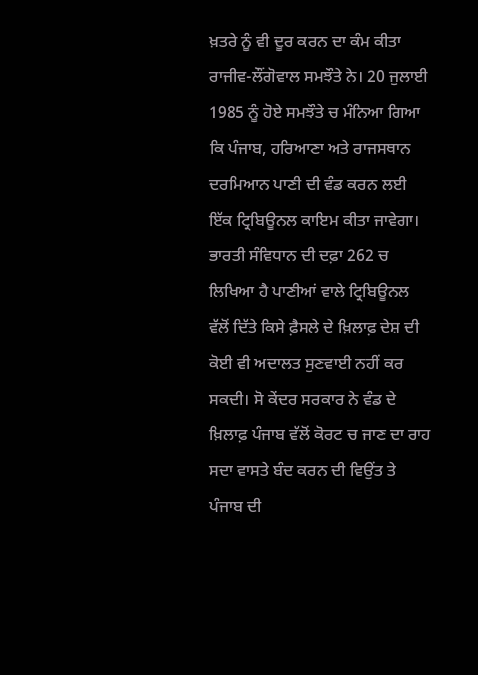ਖ਼ਤਰੇ ਨੂੰ ਵੀ ਦੂਰ ਕਰਨ ਦਾ ਕੰਮ ਕੀਤਾ ਰਾਜੀਵ-ਲੌਂਗੋਵਾਲ ਸਮਝੌਤੇ ਨੇ। 20 ਜੁਲਾਈ 1985 ਨੂੰ ਹੋਏ ਸਮਝੌਤੇ ਚ ਮੰਨਿਆ ਗਿਆ ਕਿ ਪੰਜਾਬ, ਹਰਿਆਣਾ ਅਤੇ ਰਾਜਸਥਾਨ ਦਰਮਿਆਨ ਪਾਣੀ ਦੀ ਵੰਡ ਕਰਨ ਲਈ ਇੱਕ ਟ੍ਰਿਬਿਊਨਲ ਕਾਇਮ ਕੀਤਾ ਜਾਵੇਗਾ। ਭਾਰਤੀ ਸੰਵਿਧਾਨ ਦੀ ਦਫ਼ਾ 262 ਚ ਲਿਖਿਆ ਹੈ ਪਾਣੀਆਂ ਵਾਲੇ ਟ੍ਰਿਬਿਊਨਲ ਵੱਲੋਂ ਦਿੱਤੇ ਕਿਸੇ ਫ਼ੈਸਲੇ ਦੇ ਖ਼ਿਲਾਫ਼ ਦੇਸ਼ ਦੀ ਕੋਈ ਵੀ ਅਦਾਲਤ ਸੁਣਵਾਈ ਨਹੀਂ ਕਰ ਸਕਦੀ। ਸੋ ਕੇਂਦਰ ਸਰਕਾਰ ਨੇ ਵੰਡ ਦੇ ਖ਼ਿਲਾਫ਼ ਪੰਜਾਬ ਵੱਲੋਂ ਕੋਰਟ ਚ ਜਾਣ ਦਾ ਰਾਹ ਸਦਾ ਵਾਸਤੇ ਬੰਦ ਕਰਨ ਦੀ ਵਿਉਂਤ ਤੇ ਪੰਜਾਬ ਦੀ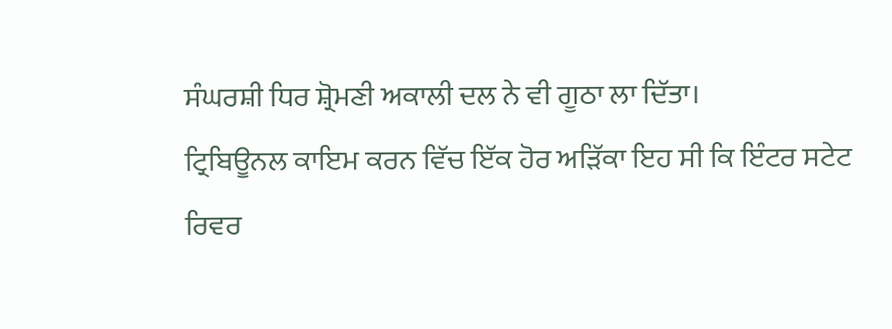ਸੰਘਰਸ਼ੀ ਧਿਰ ਸ਼੍ਰੋਮਣੀ ਅਕਾਲੀ ਦਲ ਨੇ ਵੀ ਗੂਠਾ ਲਾ ਦਿੱਤਾ।
ਟ੍ਰਿਬਿਊਨਲ ਕਾਇਮ ਕਰਨ ਵਿੱਚ ਇੱਕ ਹੋਰ ਅੜਿੱਕਾ ਇਹ ਸੀ ਕਿ ਇੰਟਰ ਸਟੇਟ ਰਿਵਰ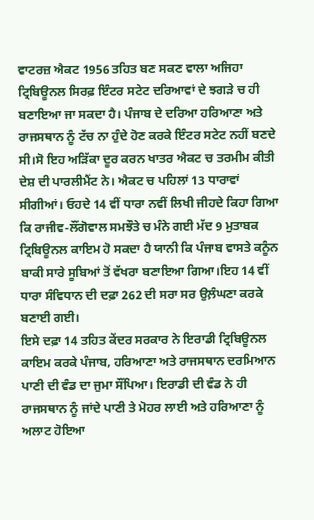ਵਾਟਰਜ਼ ਐਕਟ 1956 ਤਹਿਤ ਬਣ ਸਕਣ ਵਾਲਾ ਅਜਿਹਾ ਟ੍ਰਿਬਿਊਨਲ ਸਿਰਫ਼ ਇੰਟਰ ਸਟੇਟ ਦਰਿਆਵਾਂ ਦੇ ਝਗੜੇ ਚ ਹੀ ਬਣਾਇਆ ਜਾ ਸਕਦਾ ਹੈ। ਪੰਜਾਬ ਦੇ ਦਰਿਆ ਹਰਿਆਣਾ ਅਤੇ ਰਾਜਸਥਾਨ ਨੂੰ ਟੱਚ ਨਾ ਹੁੰਦੇ ਹੋਣ ਕਰਕੇ ਇੰਟਰ ਸਟੇਟ ਨਹੀਂ ਬਣਦੇ ਸੀ।ਸੋ ਇਹ ਅੜਿੱਕਾ ਦੂਰ ਕਰਨ ਖਾਤਰ ਐਕਟ ਚ ਤਰਮੀਮ ਕੀਤੀ ਦੇਸ਼ ਦੀ ਪਾਰਲੀਮੈਂਟ ਨੇ। ਐਕਟ ਚ ਪਹਿਲਾਂ 13 ਧਾਰਾਵਾਂ ਸੀਗੀਆਂ। ਓਹਦੇ 14 ਵੀਂ ਧਾਰਾ ਨਵੀਂ ਲਿਖੀ ਜੀਹਦੇ ਕਿਹਾ ਗਿਆ ਕਿ ਰਾਜੀਵ-ਲੌਂਗੋਵਾਲ ਸਮਝੌਤੇ ਚ ਮੰਨੇ ਗਈ ਮੱਦ 9 ਮੁਤਾਬਕ ਟ੍ਰਿਬਿਊਨਲ ਕਾਇਮ ਹੋ ਸਕਦਾ ਹੈ ਯਾਨੀ ਕਿ ਪੰਜਾਬ ਵਾਸਤੇ ਕਨੂੰਨ ਬਾਕੀ ਸਾਰੇ ਸੂਬਿਆਂ ਤੋਂ ਵੱਖਰਾ ਬਣਾਇਆ ਗਿਆ।ਇਹ 14 ਵੀਂ ਧਾਰਾ ਸੰਵਿਧਾਨ ਦੀ ਦਫ਼ਾ 262 ਦੀ ਸਰਾ ਸਰ ਉਲ਼ੰਘਣਾ ਕਰਕੇ ਬਣਾਈ ਗਈ।
ਇਸੇ ਦਫ਼ਾ 14 ਤਹਿਤ ਕੇਂਦਰ ਸਰਕਾਰ ਨੇ ਇਰਾਡੀ ਟ੍ਰਿਬਿਊਨਲ ਕਾਇਮ ਕਰਕੇ ਪੰਜਾਬ, ਹਰਿਆਣਾ ਅਤੇ ਰਾਜਸਥਾਨ ਦਰਮਿਆਨ ਪਾਣੀ ਦੀ ਵੰਡ ਦਾ ਜੁਮਾ ਸੌਂਪਿਆ। ਇਰਾਡੀ ਦੀ ਵੰਡ ਨੇ ਹੀ ਰਾਜਸਥਾਨ ਨੂੰ ਜਾਂਦੇ ਪਾਣੀ ਤੇ ਮੋਹਰ ਲਾਈ ਅਤੇ ਹਰਿਆਣਾ ਨੂੰ ਅਲਾਟ ਹੋਇਆ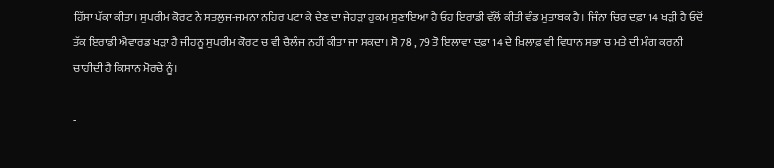ਹਿੱਸਾ ਪੱਕਾ ਕੀਤਾ। ਸੁਪਰੀਮ ਕੋਰਟ ਨੇ ਸਤਲੁਜ-ਜਮਨਾ ਨਹਿਰ ਪਟਾ ਕੇ ਦੇਣ ਦਾ ਜੇਹੜਾ ਹੁਕਮ ਸੁਣਾਇਆ ਹੈ ਓਹ ਇਰਾਡੀ ਵੱਲੋਂ ਕੀਤੀ ਵੰਡ ਮੁਤਾਬਕ ਹੈ। ਜਿੰਨਾ ਚਿਰ ਦਫ਼ਾ 14 ਖੜੀ ਹੈ ਓਦੋਂ ਤੱਕ ਇਰਾਡੀ ਐਵਾਰਡ ਖੜਾ ਹੈ ਜੀਹਨੂ ਸੁਪਰੀਮ ਕੋਰਟ ਚ ਵੀ ਚੈਲੰਜ ਨਹੀਂ ਕੀਤਾ ਜਾ ਸਕਦਾ। ਸੋ 78 , 79 ਤੋ ਇਲਾਵਾ ਦਫ਼ਾ 14 ਦੇ ਖ਼ਿਲਾਫ਼ ਵੀ ਵਿਧਾਨ ਸਭਾ ਚ ਮਤੇ ਦੀ ਮੰਗ ਕਰਨੀ ਚਾਹੀਦੀ ਹੈ ਕਿਸਾਨ ਮੋਰਚੇ ਨੂੰ।

-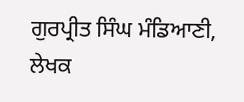ਗੁਰਪ੍ਰੀਤ ਸਿੰਘ ਮੰਡਿਆਣੀ, ਲੇਖਕ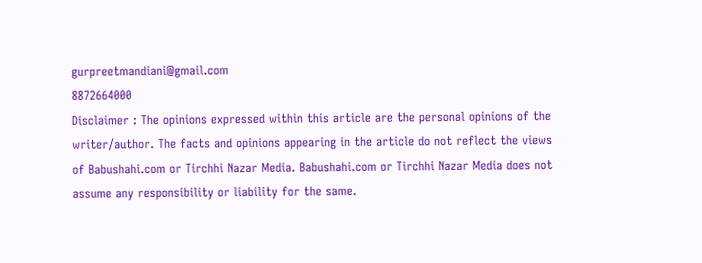gurpreetmandiani@gmail.com
8872664000
Disclaimer : The opinions expressed within this article are the personal opinions of the writer/author. The facts and opinions appearing in the article do not reflect the views of Babushahi.com or Tirchhi Nazar Media. Babushahi.com or Tirchhi Nazar Media does not assume any responsibility or liability for the same.